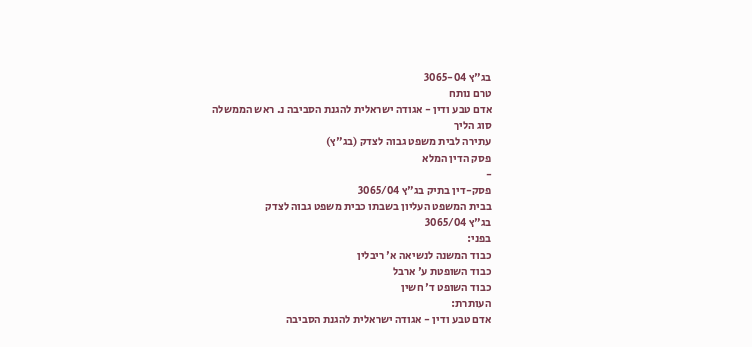בג"ץ 3065-04
טרם נותח
אדם טבע ודין - אגודה ישראלית להגנת הסביבה נ. ראש הממשלה
סוג הליך
עתירה לבית משפט גבוה לצדק (בג"ץ)
פסק הדין המלא
-
פסק-דין בתיק בג"ץ 3065/04
בבית המשפט העליון בשבתו כבית משפט גבוה לצדק
בג"ץ 3065/04
בפני:
כבוד המשנה לנשיאה א' ריבלין
כבוד השופטת ע' ארבל
כבוד השופט ד' חשין
העותרת:
אדם טבע ודין - אגודה ישראלית להגנת הסביבה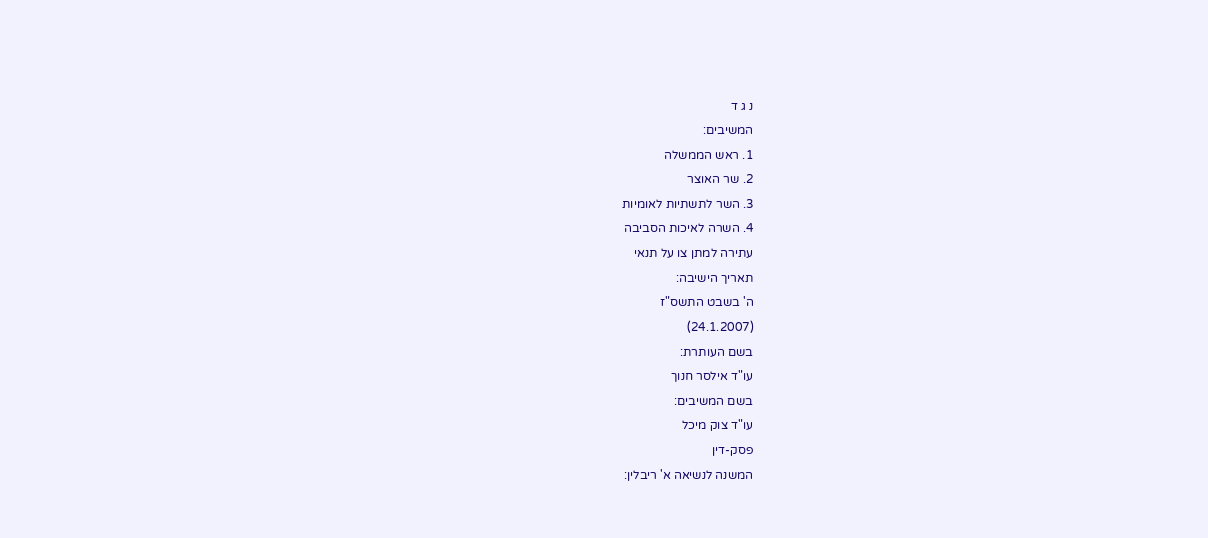נ ג ד
המשיבים:
1. ראש הממשלה
2. שר האוצר
3. השר לתשתיות לאומיות
4. השרה לאיכות הסביבה
עתירה למתן צו על תנאי
תאריך הישיבה:
ה' בשבט התשס"ז
(24.1.2007)
בשם העותרת:
עו"ד אילסר חנוך
בשם המשיבים:
עו"ד צוק מיכל
פסק-דין
המשנה לנשיאה א' ריבלין: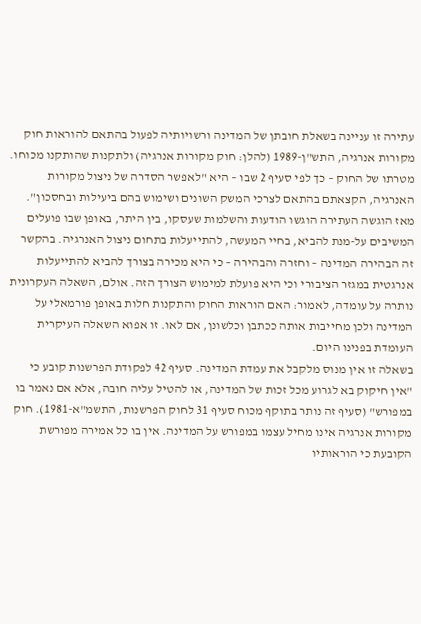עתירה זו עניינה בשאלת חובתן של המדינה ורשויותיה לפעול בהתאם להוראות חוק מקורות אנרגיה, התש"ן-1989 (להלן: חוק מקורות אנרגיה) ולתקנות שהותקנו מכוחו. מטרתו של החוק – כך לפי סעיף 2 שבו – היא "לאפשר הסדרה של ניצול מקורות האנרגיה, הקצאתם בהתאם לצרכי המשק השונים ושימוש בהם ביעילות ובחסכון". מאז הוגשה העתירה הוגשו הודעות והשלמות שעסקו, בין היתר, באופן שבו פועלים המשיבים על-מנת להביא, בחיי המעשה, להתייעלות בתחום ניצול האנרגיה. בהקשר זה הבהירה המדינה – וחזרה והבהירה – כי היא מכירה בצורך להביא להתייעלות אנרגטית במגזר הציבורי וכי היא פועלת למימוש הצורך הזה. אולם, השאלה העקרונית נותרה על עומדה, לאמור: האם הוראות החוק והתקנות חלות באופן פורמאלי על המדינה ולכן מחייבות אותה ככתבן וכלשונן, אם לאו. זו אפוא השאלה העיקרית העומדת בפנינו היום.
בשאלה זו אין מנוס מלקבל את עמדת המדינה. סעיף 42 לפקודת הפרשנות קובע כי "אין חיקוק בא לגרוע מכל זכות של המדינה, או להטיל עליה חובה, אלא אם נאמר בו במפורש" (סעיף זה נותר בתוקף מכוח סעיף 31 לחוק הפרשנות, התשמ"א-1981). חוק מקורות אנרגיה אינו מחיל עצמו במפורש על המדינה. אין בו כל אמירה מפורשת הקובעת כי הוראותיו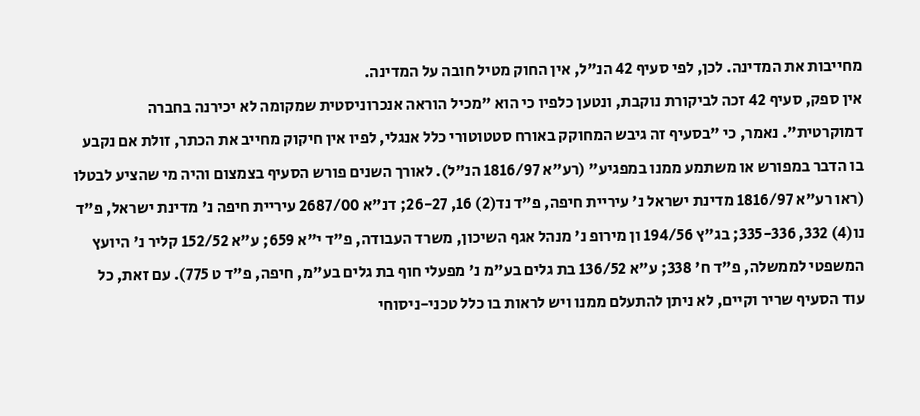מחייבות את המדינה. לכן, לפי סעיף 42 הנ"ל, אין החוק מטיל חובה על המדינה.
אין ספק, סעיף 42 זכה לביקורת נוקבת, ונטען כלפיו כי הוא "מכיל הוראה אנכרוניסטית שמקומה לא יכירנה בחברה דמוקרטית". נאמר, כי "בסעיף זה גיבש המחוקק באורח סטטוטורי כלל אנגלי, לפיו אין חיקוק מחייב את הכתר, זולת אם נקבע בו הדבר במפורש או משתמע ממנו במפגיע" (רע"א 1816/97 הנ"ל). לאורך השנים פורש הסעיף בצמצום והיה מי שהציע לבטלו (ראו רע"א 1816/97 מדינת ישראל נ' עיריית חיפה, פ"ד נד(2) 16, 26-27; דנ"א 2687/00 עיריית חיפה נ' מדינת ישראל, פ"ד נו(4) 332, 335-336; בג"ץ 194/56 ון מירופ נ' מנהל אגף השיכון, משרד העבודה, פ"ד י"א 659; ע"א 152/52 קליר נ' היועץ המשפטי לממשלה, פ"ד ח' 338; ע"א 136/52 בת גלים בע"מ נ' מפעלי חוף בת גלים בע"מ, חיפה, פ"ד ט 775). עם זאת, כל עוד הסעיף שריר וקיים, לא ניתן להתעלם ממנו ויש לראות בו כלל טכני-ניסוחי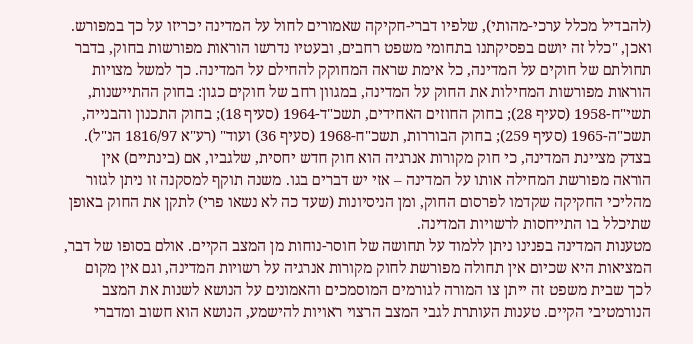(להבדיל מכלל ערכי-מהותי), שלפיו דברי-חקיקה שאמורים לחול על המדינה יכריזו על כך במפורש. ואכן, "כלל זה יושם בפסיקתנו בתחומי משפט רחבים, ובעטיו נדרשו הוראות מפורשות בחוק, בדבר תחולתם של חוקים על המדינה, כל אימת שראה המחוקק להחילם על המדינה. כך למשל מצויות הוראות מפורשות המחילות את החוק על המדינה, במגוון רחב של חוקים כגון: בחוק ההתיישנות, תשי"ח-1958 (סעיף 28); בחוק החוזים האחידים, תשכ"ד-1964 (סעיף 18); בחוק התכנון והבנייה, תשכ"ה-1965 (סעיף 259); בחוק הבוררות, תשכ"ח-1968 (סעיף 36) ועוד" (רע"א 1816/97 הנ"ל).
בצדק מציינת המדינה, כי חוק מקורות אנרגיה הוא חוק חדש יחסית, שלגביו, אם (בינתיים) אין הוראה מפורשת המחילה אותו על המדינה – אזי יש דברים בגו. משנה תוקף למסקנה זו ניתן לגזור מהליכי החקיקה שקדמו לפרסום החוק, ומן הניסיונות (שעד כה לא נשאו פרי) לתקן את החוק באופן שתיכלל בו התייחסות לרשויות המדינה.
מטענות המדינה בפנינו ניתן ללמוד על תחושה של חוסר-נוחות מן המצב הקיים. אולם בסופו של דבר, המציאות היא שכיום אין תחולה מפורשת לחוק מקורות אנרגיה על רשויות המדינה, וגם אין מקום לכך שבית משפט זה ייתן צו המורה לגורמים המוסמכים והאמונים על הנושא לשנות את המצב הנורמטיבי הקיים. טענות העותרת לגבי המצב הרצוי ראויות להישמע, הנושא הוא חשוב ומדברי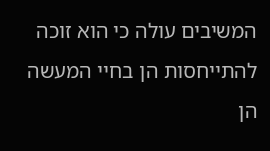המשיבים עולה כי הוא זוכה להתייחסות הן בחיי המעשה הן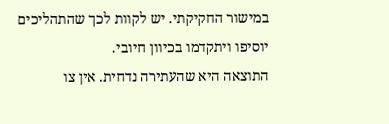במישור החקיקתי. יש לקוות לכך שהתהליכים יוסיפו ויתקדמו בכיוון חיובי.
התוצאה היא שהעתירה נדחית. אין צו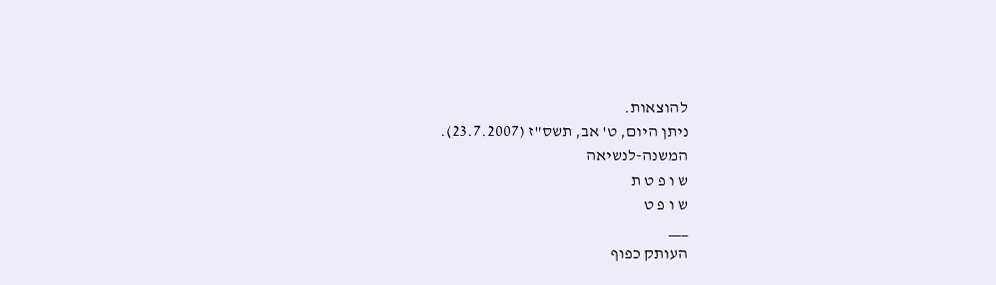להוצאות.
ניתן היום, ט' אב, תשס"ז (23.7.2007).
המשנה-לנשיאה
ש ו פ ט ת
ש ו פ ט
___
העותק כפוף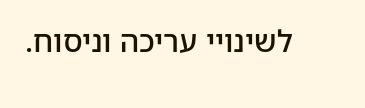לשינויי עריכה וניסוח.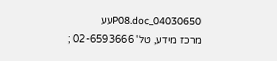04030650_P08.docעע
מרכז מידע, טל' 02-6593666 ;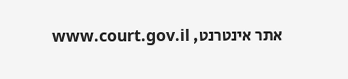אתר אינטרנט, www.court.gov.il